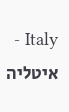Italy - איטליה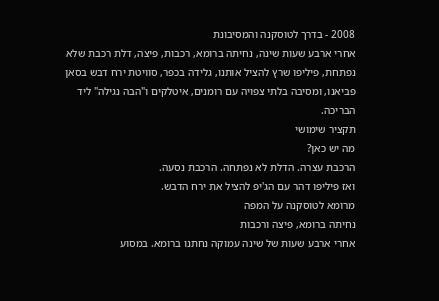2008 - בדרך לטוסקנה והמסיבונת
אחרי ארבע שעות שינה, נחיתה ברומא, רכבות, פיצה, דלת רכבת שלא נפתחת, פיליפו שרץ להציל אותנו, גלידה בכפר, סוויטת ירח דבש בסאן פביאנו, ומסיבה בלתי צפויה עם רומנים, איטלקים ו"הבה נגילה" ליד הבריכה.
תקציר שימושי
מה יש כאן?
הרכבת עצרה. הדלת לא נפתחה. הרכבת נסעה.
ואז פיליפו דהר עם הג'יפ להציל את ירח הדבש.
מרומא לטוסקנה על המפה
נחיתה ברומא, פיצה ורכבות
אחרי ארבע שעות של שינה עמוקה נחתנו ברומא. במסוע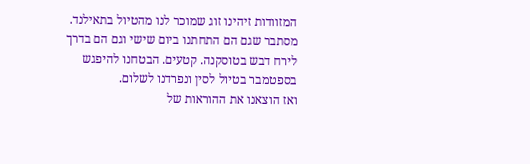המזוודות זיהינו זוג שמוכר לנו מהטיול בתאילנד. מסתבר שגם הם התחתנו ביום שישי וגם הם בדרך לירח דבש בטוסקנה. קטעים. הבטחנו להיפגש בספטמבר בטיול לסין ונפרדנו לשלום.
ואז הוצאנו את ההוראות של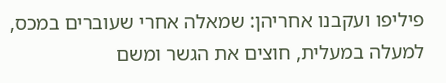פיליפו ועקבנו אחריהן: שמאלה אחרי שעוברים במכס, למעלה במעלית, חוצים את הגשר ומשם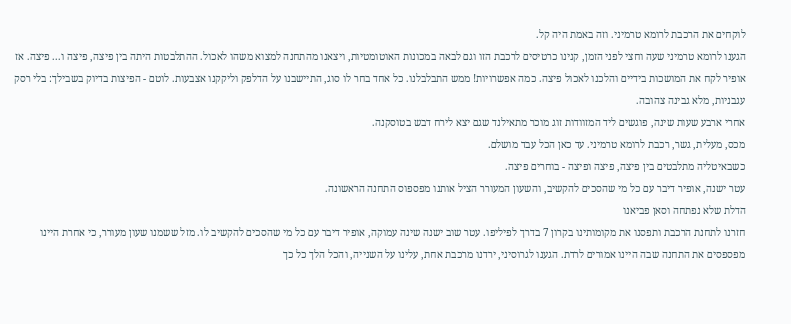לוקחים את הרכבת לרומא טרמיני. וזה באמת היה קל.
הגענו לרומא טרמיני שעה וחצי לפני הזמן, קנינו כרטיסים לרכבת הזו וגם לבאה במכונות האוטומטיות, ויצאנו מהתחנה למצוא משהו לאכול. ההתלבטות היתה בין פיצה, פיצה ו... פיצה. אז אופיר לקח את המושכות בידיים והלכנו לאכול פיצה. כמה אפשרויות! ממש התבלבלנו. כל אחד בחר לו סוג, התיישבנו על הדלפק וליקקנו אצבעות. לוטם - הפיצות בדיוק בשבילך: בלי רסק עגבניות, מלא גבינה צהובה.
אחרי ארבע שעות שינה, פוגשים ליד המזוודות זוג מוכר מתאילנד שגם יצא לירח דבש בטוסקנה.
מכס, מעלית, גשר, רכבת לרומא טרמיני. עד כאן הכל עבד מושלם.
כשבאיטליה מתלבטים בין פיצה, פיצה ופיצה - בוחרים פיצה.
עטר ישנה, אופיר דיבר עם כל מי שהסכים להקשיב, והשעון המעורר הציל אותנו מפספוס התחנה הראשונה.
הדלת שלא נפתחה וסאן פביאנו
חזרנו לתחנת הרכבת ותפסנו את מקומותינו בקרון 7 בדרך לפיליפו. עטר שוב ישנה שינה עמוקה, אופיר דיבר עם כל מי שהסכים להקשיב לו. מזל ששמנו שעון מעורר, כי אחרת היינו מפספסים את התחנה שבה היינו אמורים לרדת. הגענו לגרוסיני, ירדנו מרכבת אחת, עלינו על השנייה, והכל הלך כל כך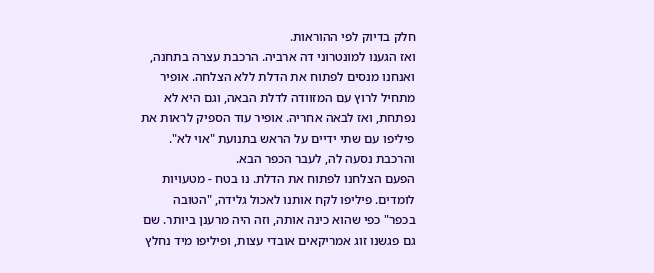חלק בדיוק לפי ההוראות.
ואז הגענו למונטרוני דה ארביה. הרכבת עצרה בתחנה, ואנחנו מנסים לפתוח את הדלת ללא הצלחה. אופיר מתחיל לרוץ עם המזוודה לדלת הבאה, וגם היא לא נפתחת, ואז לבאה אחריה. אופיר עוד הספיק לראות את פיליפו עם שתי ידיים על הראש בתנועת "אוי לא". והרכבת נסעה לה, לעבר הכפר הבא.
הפעם הצלחנו לפתוח את הדלת. נו בטח - מטעויות לומדים. פיליפו לקח אותנו לאכול גלידה, "הטובה בכפר" כפי שהוא כינה אותה, וזה היה מרענן ביותר. שם גם פגשנו זוג אמריקאים אובדי עצות, ופיליפו מיד נחלץ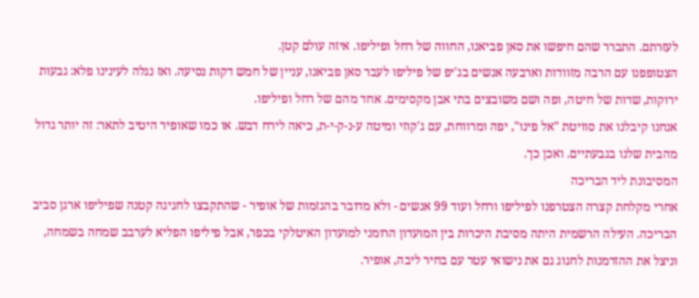לעזרתם. התברר שהם חיפשו את סאן פביאנו, החווה של רחל ופיליפו. איזה עולם קטן.
הצטופפנו עם הרבה מזוודות וארבעה אנשים בג'יפ של פיליפו לעבר סאן פביאנו, עניין של חמש דקות נסיעה. ואז נגלה לעינינו פלא: גבעות ירוקות, שדות של חיטה, ופה ושם משובצים בתי אבן מקסימים. אחד מהם של רחל ופיליפו.
אנחנו קיבלנו את סוויטת "אל פינו", יפה ומרווחת, עם ג'קוזי ומיטה ע-נ-ק-י-ת, כיאה לירח דבש. או כמו שאופיר היטיב לתאר: זה יותר גדול מהבית שלנו בגבעתיים. ואכן כך.
המסיבונת ליד הבריכה
אחרי מקלחת קצרה הצטרפנו לפיליפו ורחל ועוד 99 אנשים - ולא מדובר בהגזמות של אופיר - שהתקבצו לחגיגה קטנה שפיליפו ארגן סביב הבריכה. העילה הרשמית היתה מסיבת היכרות בין המועדון הרומני למועדון האיטלקי בכפר, אבל פיליפו הפליא לערבב שמחה בשמחה, וניצל את ההזדמנות לחגוג גם את נישואי עטר עם בחיר ליבה, אופיר.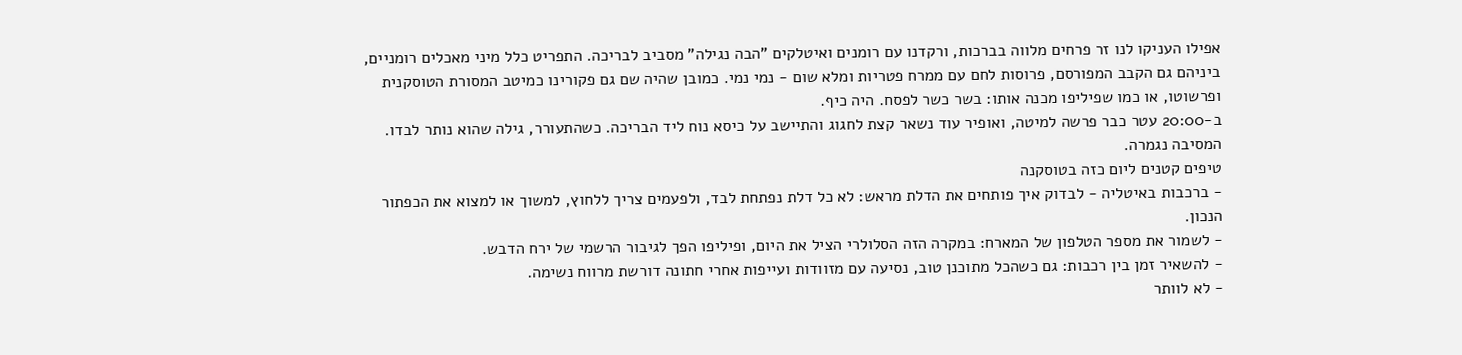אפילו העניקו לנו זר פרחים מלווה בברכות, ורקדנו עם רומנים ואיטלקים "הבה נגילה" מסביב לבריכה. התפריט כלל מיני מאכלים רומניים, ביניהם גם הקבב המפורסם, פרוסות לחם עם ממרח פטריות ומלא שום - נמי נמי. כמובן שהיה שם גם פקורינו כמיטב המסורת הטוסקנית ופרשוטו, או כמו שפיליפו מכנה אותו: בשר כשר לפסח. היה כיף.
ב-20:00 עטר כבר פרשה למיטה, ואופיר עוד נשאר קצת לחגוג והתיישב על כיסא נוח ליד הבריכה. כשהתעורר, גילה שהוא נותר לבדו. המסיבה נגמרה.
טיפים קטנים ליום כזה בטוסקנה
- ברכבות באיטליה - לבדוק איך פותחים את הדלת מראש: לא כל דלת נפתחת לבד, ולפעמים צריך ללחוץ, למשוך או למצוא את הכפתור הנכון.
- לשמור את מספר הטלפון של המארח: במקרה הזה הסלולרי הציל את היום, ופיליפו הפך לגיבור הרשמי של ירח הדבש.
- להשאיר זמן בין רכבות: גם כשהכל מתוכנן טוב, נסיעה עם מזוודות ועייפות אחרי חתונה דורשת מרווח נשימה.
- לא לוותר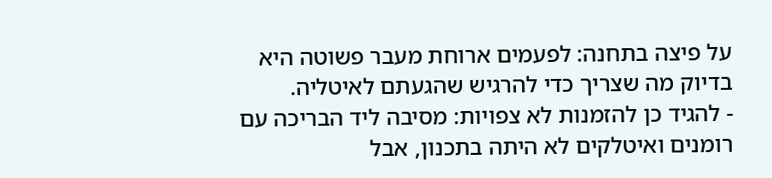על פיצה בתחנה: לפעמים ארוחת מעבר פשוטה היא בדיוק מה שצריך כדי להרגיש שהגעתם לאיטליה.
- להגיד כן להזמנות לא צפויות: מסיבה ליד הבריכה עם רומנים ואיטלקים לא היתה בתכנון, אבל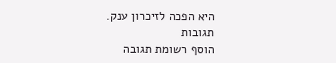היא הפכה לזיכרון ענק.
תגובות
הוסף רשומת תגובה